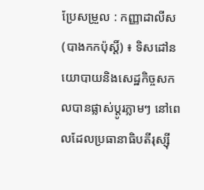ប្រែសម្រួល : កញ្ញាដាលីស (បាងកកប៉ុស្តិ៍) ៖ ទិសដៅនយោបាយនិងសេដ្ឋកិច្ចសកលបានផ្លាស់ប្តូរភ្លាមៗ នៅពេលដែលប្រធានាធិបតីរុស្ស៊ី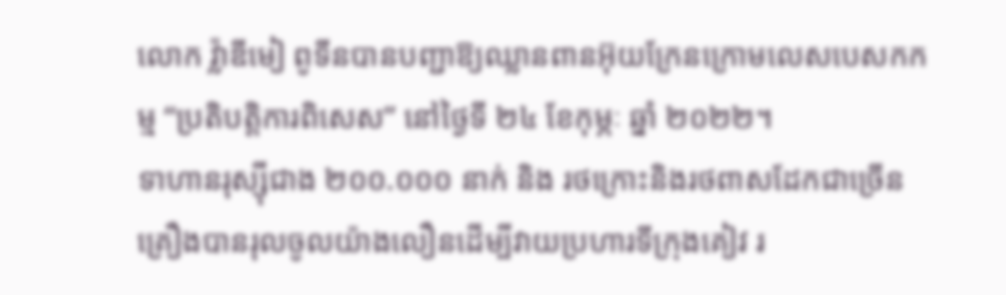លោក វ្ល៉ាឌីមៀ ពូទីនបានបញ្ជាឱ្យឈ្លានពានអ៊ុយក្រែនក្រោមលេសបេសកកម្ម “ប្រតិបត្តិការពិសេស” នៅថ្ងៃទី ២៤ ខែកុម្ភៈ ឆ្នាំ ២០២២។
ទាហានរុស្ស៊ីជាង ២០០.០០០ នាក់ និង រថក្រោះនិងរថពាសដែកជាច្រើនគ្រឿងបានរុលចូលយ៉ាងលឿនដើម្បីវាយប្រហារទីក្រុងគៀវ រ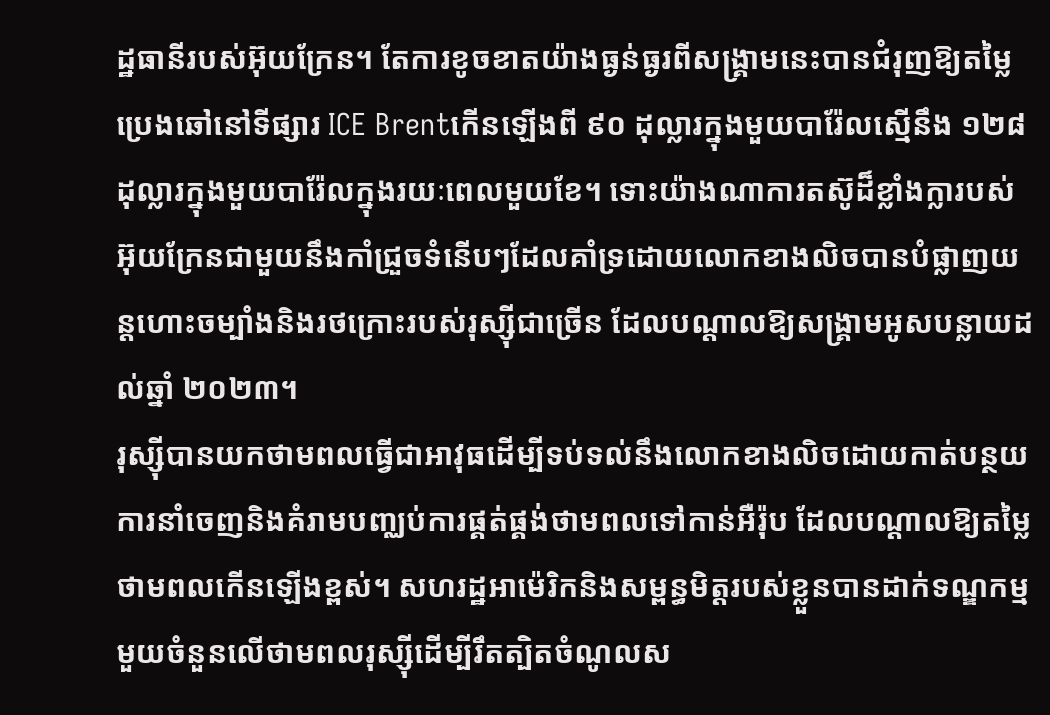ដ្ឋធានីរបស់អ៊ុយក្រែន។ តែការខូចខាតយ៉ាងធ្ងន់ធ្ងរពីសង្គ្រាមនេះបានជំរុញឱ្យតម្លៃប្រេងឆៅនៅទីផ្សារ ICE Brentកើនឡើងពី ៩០ ដុល្លារក្នុងមួយបារ៉ែលស្មើនឹង ១២៨ ដុល្លារក្នុងមួយបារ៉ែលក្នុងរយៈពេលមួយខែ។ ទោះយ៉ាងណាការតស៊ូដ៏ខ្លាំងក្លារបស់អ៊ុយក្រែនជាមួយនឹងកាំជ្រួចទំនើបៗដែលគាំទ្រដោយលោកខាងលិចបានបំផ្លាញយន្តហោះចម្បាំងនិងរថក្រោះរបស់រុស្ស៊ីជាច្រើន ដែលបណ្តាលឱ្យសង្គ្រាមអូសបន្លាយដល់ឆ្នាំ ២០២៣។
រុស្ស៊ីបានយកថាមពលធ្វើជាអាវុធដើម្បីទប់ទល់នឹងលោកខាងលិចដោយកាត់បន្ថយការនាំចេញនិងគំរាមបញ្ឈប់ការផ្គត់ផ្គង់ថាមពលទៅកាន់អឺរ៉ុប ដែលបណ្តាលឱ្យតម្លៃថាមពលកើនឡើងខ្ពស់។ សហរដ្ឋអាម៉េរិកនិងសម្ពន្ធមិត្តរបស់ខ្លួនបានដាក់ទណ្ឌកម្មមួយចំនួនលើថាមពលរុស្ស៊ីដើម្បីរឹតត្បិតចំណូលស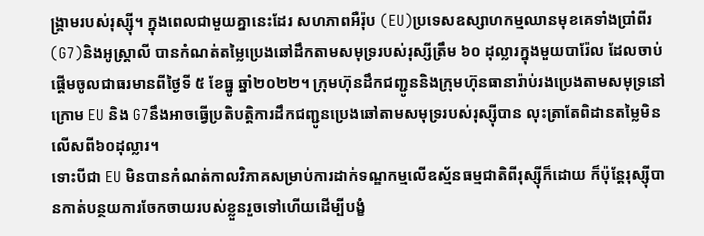ង្គ្រាមរបស់រុស្ស៊ី។ ក្នុងពេលជាមួយគ្នានេះដែរ សហភាពអឺរ៉ុប (EU)ប្រទេសឧស្សាហកម្មឈានមុខគេទាំងប្រាំពីរ (G7)និងអូស្ត្រាលី បានកំណត់តម្លៃប្រេងឆៅដឹកតាមសមុទ្ររបស់រុស្សីត្រឹម ៦០ ដុល្លារក្នុងមួយបារ៉ែល ដែលចាប់ផ្តើមចូលជាធរមានពីថ្ងៃទី ៥ ខែធ្នូ ឆ្នាំ២០២២។ ក្រុមហ៊ុនដឹកជញ្ជូននិងក្រុមហ៊ុនធានារ៉ាប់រងប្រេងតាមសមុទ្រនៅក្រោម EU និង G7នឹងអាចធ្វើប្រតិបត្តិការដឹកជញ្ជូនប្រេងឆៅតាមសមុទ្ររបស់រុស្ស៊ីបាន លុះត្រាតែពិដានតម្លៃមិនលើសពី៦០ដុល្លារ។
ទោះបីជា EU មិនបានកំណត់កាលវិភាគសម្រាប់ការដាក់ទណ្ឌកម្មលើឧស្ម័នធម្មជាតិពីរុស្ស៊ីក៏ដោយ ក៏ប៉ុន្តែរុស្ស៊ីបានកាត់បន្ថយការចែកចាយរបស់ខ្លួនរួចទៅហើយដើម្បីបង្ខំ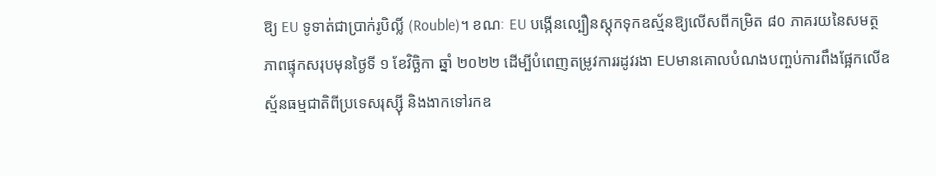ឱ្យ EU ទូទាត់ជាប្រាក់រូបិល្លិ៍ (Rouble)។ ខណៈ EU បង្កើនល្បឿនស្តុកទុកឧស្ម័នឱ្យលើសពីកម្រិត ៨០ ភាគរយនៃសមត្ថភាពផ្ទុកសរុបមុនថ្ងៃទី ១ ខែវិច្ឆិកា ឆ្នាំ ២០២២ ដើម្បីបំពេញតម្រូវការរដូវរងា EUមានគោលបំណងបញ្ចប់ការពឹងផ្អែកលើឧស្ម័នធម្មជាតិពីប្រទេសរុស្ស៊ី និងងាកទៅរកឧ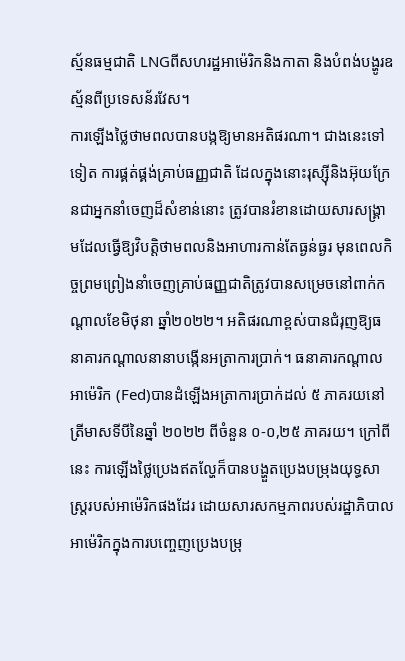ស្ម័នធម្មជាតិ LNGពីសហរដ្ឋអាម៉េរិកនិងកាតា និងបំពង់បង្ហូរឧស្ម័នពីប្រទេសន័រវែស។
ការឡើងថ្លៃថាមពលបានបង្កឱ្យមានអតិផរណា។ ជាងនេះទៅទៀត ការផ្គត់ផ្គង់គ្រាប់ធញ្ញជាតិ ដែលក្នុងនោះរុស្ស៊ីនិងអ៊ុយក្រែនជាអ្នកនាំចេញដ៏សំខាន់នោះ ត្រូវបានរំខានដោយសារសង្គ្រាមដែលធ្វើឱ្យវិបត្តិថាមពលនិងអាហារកាន់តែធ្ងន់ធ្ងរ មុនពេលកិច្ចព្រមព្រៀងនាំចេញគ្រាប់ធញ្ញជាតិត្រូវបានសម្រេចនៅពាក់កណ្តាលខែមិថុនា ឆ្នាំ២០២២។ អតិផរណាខ្ពស់បានជំរុញឱ្យធនាគារកណ្តាលនានាបង្កើនអត្រាការប្រាក់។ ធនាគារកណ្តាលអាម៉េរិក (Fed)បានដំឡើងអត្រាការប្រាក់ដល់ ៥ ភាគរយនៅត្រីមាសទីបីនៃឆ្នាំ ២០២២ ពីចំនួន ០-០,២៥ ភាគរយ។ ក្រៅពីនេះ ការឡើងថ្លៃប្រេងឥតល្ហែក៏បានបង្ហួតប្រេងបម្រុងយុទ្ធសាស្ត្ររបស់អាម៉េរិកផងដែរ ដោយសារសកម្មភាពរបស់រដ្ឋាភិបាលអាម៉េរិកក្នុងការបញ្ចេញប្រេងបម្រុ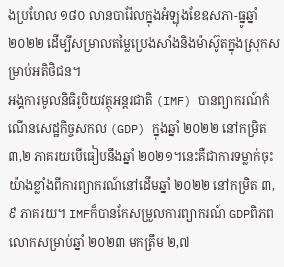ងប្រហែល ១៨០ លានបារ៉ែលក្នុងអំឡុងខែឧសភា-ធ្នូឆ្នាំ២០២២ ដើម្បីសម្រាលតម្លៃប្រេងសាំងនិងម៉ាស៊ូតក្នុងស្រុកសម្រាប់អតិថិជន។
អង្គការមូលនិធិរូបិយវត្ថុអន្តរជាតិ (IMF) បានព្យាករណ៍កំណើនសេដ្ឋកិច្ចសកល (GDP) ក្នុងឆ្នាំ ២០២២ នៅកម្រិត ៣,២ ភាគរយបើធៀបនឹងឆ្នាំ ២០២១។នេះគឺជាការទម្លាក់ចុះយ៉ាងខ្លាំងពីការព្យាករណ៍នៅដើមឆ្នាំ ២០២២ នៅកម្រិត ៣,៩ ភាគរយ។ IMFក៏បានកែសម្រួលការព្យាករណ៍ GDPពិភពលោកសម្រាប់ឆ្នាំ ២០២៣ មកត្រឹម ២,៧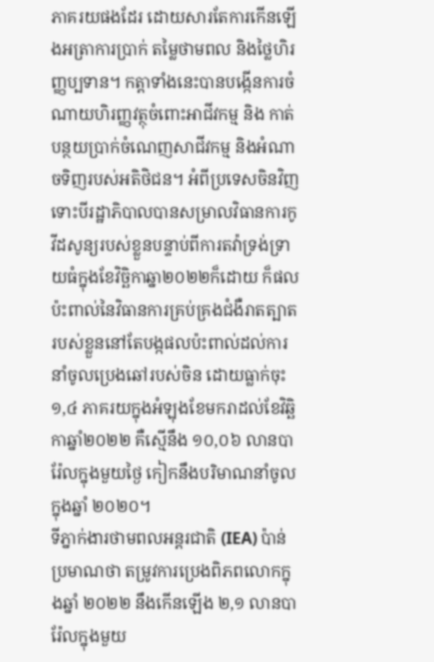ភាគរយផងដែរ ដោយសារតែការកើនឡើងអត្រាការប្រាក់ តម្លៃថាមពល និងថ្លៃហិរញ្ញប្បទាន។ កត្តាទាំងនេះបានបង្កើនការចំណាយហិរញ្ញវត្ថុចំពោះអាជីវកម្ម និង កាត់បន្ថយប្រាក់ចំណេញសាជីវកម្ម និងអំណាចទិញរបស់អតិថិជន។ អំពីប្រទេសចិនវិញទោះបីរដ្ឋាភិបាលបានសម្រាលវិធានការកូវីដសូន្យរបស់ខ្លួនបន្ទាប់ពីការតវ៉ាទ្រង់ទ្រាយធំក្នុងខែវិច្ឆិកាឆ្នា២០២២ក៏ដោយ ក៏ផលប៉ះពាល់នៃវិធានការគ្រប់គ្រងជំងឺរាតត្បាតរបស់ខ្លួននៅតែបង្កផលប៉ះពាល់ដល់ការនាំចូលប្រេងឆៅរបស់ចិន ដោយធ្លាក់ចុះ ១,៤ ភាគរយក្នុងអំឡុងខែមករាដល់ខែវិឆ្ឆិកាឆ្នាំ២០២២ គឺស្មើនឹង ១០,០៦ លានបារ៉ែលក្នុងមួយថ្ងៃ កៀកនឹងបរិមាណនាំចូលក្នុងឆ្នាំ ២០២០។
ទីភ្នាក់ងារថាមពលអន្តរជាតិ (IEA) ប៉ាន់ប្រមាណថា តម្រូវការប្រេងពិភពលោកក្នុងឆ្នាំ ២០២២ នឹងកើនឡើង ២,១ លានបារ៉ែលក្នុងមួយ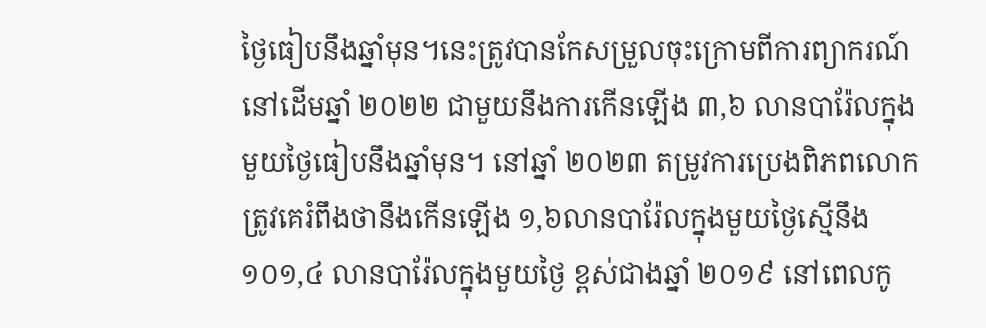ថ្ងៃធៀបនឹងឆ្នាំមុន។នេះត្រូវបានកែសម្រួលចុះក្រោមពីការព្យាករណ៍នៅដើមឆ្នាំ ២០២២ ជាមួយនឹងការកើនឡើង ៣,៦ លានបារ៉ែលក្នុងមួយថ្ងៃធៀបនឹងឆ្នាំមុន។ នៅឆ្នាំ ២០២៣ តម្រូវការប្រេងពិភពលោកត្រូវគេរំពឹងថានឹងកើនឡើង ១,៦លានបារ៉ែលក្នុងមួយថ្ងៃស្មើនឹង ១០១,៤ លានបារ៉ែលក្នុងមួយថ្ងៃ ខ្ពស់ជាងឆ្នាំ ២០១៩ នៅពេលកូ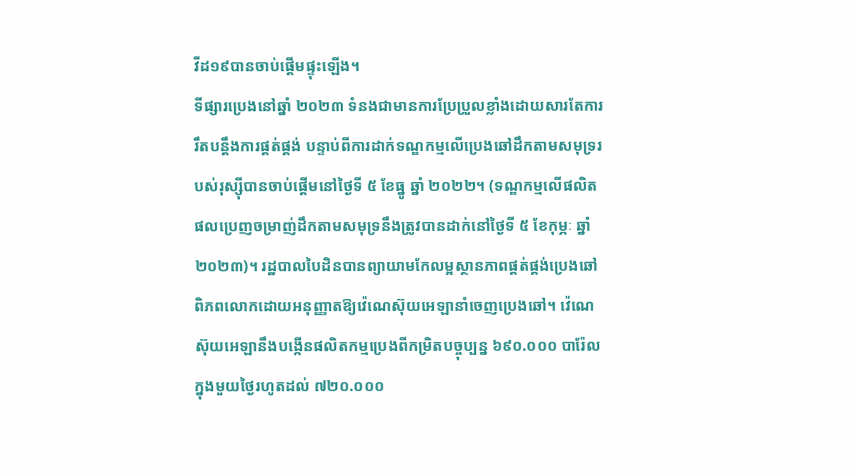វីដ១៩បានចាប់ផ្តើមផ្ទុះឡើង។
ទីផ្សារប្រេងនៅឆ្នាំ ២០២៣ ទំនងជាមានការប្រែប្រួលខ្លាំងដោយសារតែការរឹតបន្តឹងការផ្គត់ផ្គង់ បន្ទាប់ពីការដាក់ទណ្ឌកម្មលើប្រេងឆៅដឹកតាមសមុទ្ររបស់រុស្ស៊ីបានចាប់ផ្តើមនៅថ្ងៃទី ៥ ខែធ្នូ ឆ្នាំ ២០២២។ (ទណ្ឌកម្មលើផលិតផលប្រេញចម្រាញ់ដឹកតាមសមុទ្រនឹងត្រូវបានដាក់នៅថ្ងៃទី ៥ ខែកុម្ភៈ ឆ្នាំ ២០២៣)។ រដ្ឋបាលបៃដិនបានព្យាយាមកែលម្អស្ថានភាពផ្គត់ផ្គង់ប្រេងឆៅពិភពលោកដោយអនុញ្ញាតឱ្យវ៉េណេស៊ុយអេឡានាំចេញប្រេងឆៅ។ វ៉េណេស៊ុយអេឡានឹងបង្កើនផលិតកម្មប្រេងពីកម្រិតបច្ចុប្បន្ន ៦៩០.០០០ បារ៉ែលក្នុងមួយថ្ងៃរហូតដល់ ៧២០.០០០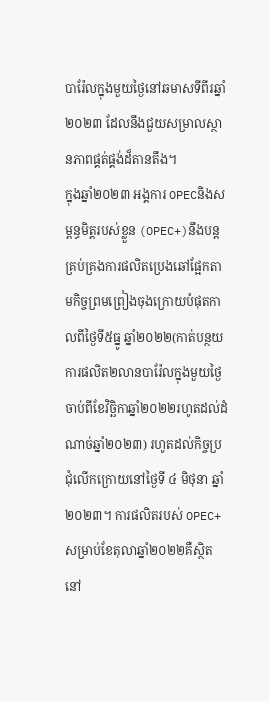បារ៉ែលក្នុងមួយថ្ងៃនៅឆមាសទីពីរឆ្នាំ២០២៣ ដែលនឹងជួយសម្រាលស្ថានភាពផ្គត់ផ្គង់ដ៏តានតឹង។
ក្នុងឆ្នាំ២០២៣ អង្គការ OPECនិងសម្ពន្ធមិត្តរបស់ខ្លួន (OPEC+)នឹងបន្តគ្រប់គ្រងការផលិតប្រេងឆៅផ្អែកតាមកិច្ចព្រមព្រៀងចុងក្រោយបំផុតកាលពីថ្ងៃទី៥ធ្នូ ឆ្នាំ២០២២(កាត់បន្ថយការផលិត២លានបារ៉ែលក្នុងមួយថ្ងៃចាប់ពីខែវិច្ឆិកាឆ្នាំ២០២២រហូតដល់ដំណាច់ឆ្នាំ២០២៣) រហូតដល់កិច្ចប្រជុំលើកក្រោយនៅថ្ងៃទី ៤ មិថុនា ឆ្នាំ២០២៣។ ការផលិតរបស់ OPEC+សម្រាប់ខែតុលាឆ្នាំ២០២២គឺស្ថិតនៅ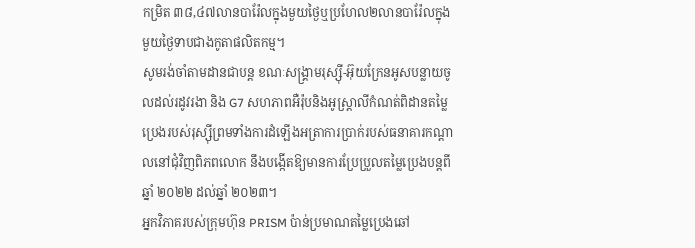កម្រិត ៣៨,៤៧លានបារ៉ែលក្នុងមួយថ្ងៃឬប្រហែល២លានបារ៉ែលក្នុងមួយថ្ងៃទាបជាងកូតាផលិតកម្ម។
សូមរង់ចាំតាមដានជាបន្ត ខណៈសង្គ្រាមរុស្ស៊ី-អ៊ុយក្រែនអូសបន្លាយចូលដល់រដូវរងា និង G7 សហភាពអឺរ៉ុបនិងអូស្ត្រាលីកំណត់ពិដានតម្លៃប្រេងរបស់រុស្ស៊ីព្រមទាំងការដំឡើងអត្រាការប្រាក់របស់ធនាគារកណ្តាលនៅជុំវិញពិភពលោក នឹងបង្កើតឱ្យមានការប្រែប្រួលតម្លៃប្រេងបន្តពីឆ្នាំ ២០២២ ដល់ឆ្នាំ ២០២៣។
អ្នកវិភាគរបស់ក្រុមហ៊ុន PRISM ប៉ាន់ប្រមាណតម្លៃប្រេងឆៅ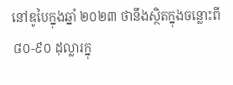នៅឌូបៃក្នុងឆ្នាំ ២០២៣ ថានឹងស្ថិតក្នុងចន្លោះពី ៨០-៩០ ដុល្លារក្នុ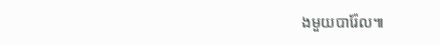ងមួយបារ៉ែល៕